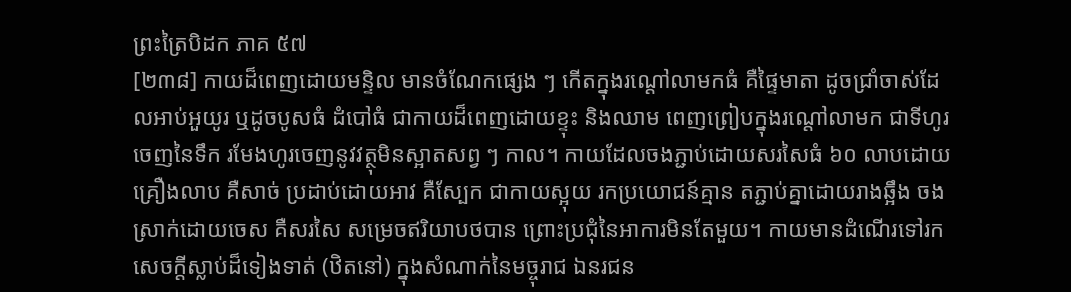ព្រះត្រៃបិដក ភាគ ៥៧
[២៣៨] កាយដ៏ពេញដោយមន្ទិល មានចំណែកផ្សេង ៗ កើតក្នុងរណ្ដៅលាមកធំ គឺផ្ទៃមាតា ដូចជ្រាំចាស់ដែលអាប់អួយូរ ឬដូចបូសធំ ដំបៅធំ ជាកាយដ៏ពេញដោយខ្ទុះ និងឈាម ពេញព្រៀបក្នុងរណ្តៅលាមក ជាទីហូរចេញនៃទឹក រមែងហូរចេញនូវវត្ថុមិនស្អាតសព្វ ៗ កាល។ កាយដែលចងភ្ជាប់ដោយសរសៃធំ ៦០ លាបដោយគ្រឿងលាប គឺសាច់ ប្រដាប់ដោយអាវ គឺស្បែក ជាកាយស្អុយ រកប្រយោជន៍គ្មាន តភ្ជាប់គ្នាដោយរាងឆ្អឹង ចងស្រាក់ដោយចេស គឺសរសៃ សម្រេចឥរិយាបថបាន ព្រោះប្រជុំនៃអាការមិនតែមួយ។ កាយមានដំណើរទៅរកសេចក្តីស្លាប់ដ៏ទៀងទាត់ (ឋិតនៅ) ក្នុងសំណាក់នៃមច្ចុរាជ ឯនរជន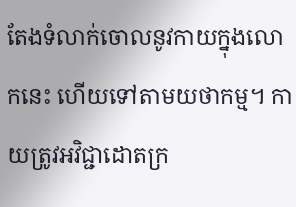តែងទំលាក់ចោលនូវកាយក្នុងលោកនេះ ហើយទៅតាមយថាកម្ម។ កាយត្រូវអវិជ្ជាដោតក្រ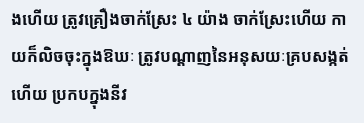ងហើយ ត្រូវគ្រឿងចាក់ស្រែះ ៤ យ៉ាង ចាក់ស្រែះហើយ កាយក៏លិចចុះក្នុងឱឃៈ ត្រូវបណ្ដាញនៃអនុសយៈគ្របសង្កត់ហើយ ប្រកបក្នុងនីវ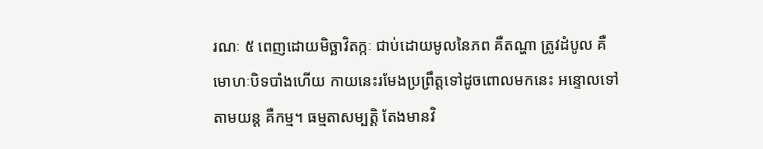រណៈ ៥ ពេញដោយមិច្ឆាវិតក្កៈ ជាប់ដោយមូលនៃភព គឺតណ្ហា ត្រូវដំបូល គឺមោហៈបិទបាំងហើយ កាយនេះរមែងប្រព្រឹត្តទៅដូចពោលមកនេះ អន្ទោលទៅតាមយន្ដ គឺកម្ម។ ធម្មតាសម្បត្តិ តែងមានវិ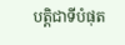បត្តិជាទីបំផុត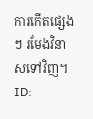ការកើតផ្សេង ៗ រមែងវិនាសទៅវិញ។
ID: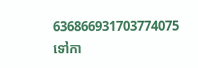636866931703774075
ទៅកា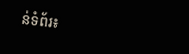ន់ទំព័រ៖